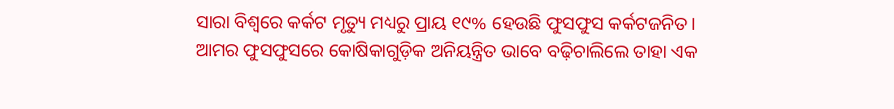ସାରା ବିଶ୍ୱରେ କର୍କଟ ମୃତ୍ୟୁ ମଧ୍ୟରୁ ପ୍ରାୟ ୧୯% ହେଉଛି ଫୁସଫୁସ କର୍କଟଜନିତ।
ଆମର ଫୁସଫୁସରେ କୋଷିକାଗୁଡ଼ିକ ଅନିୟନ୍ତ୍ରିତ ଭାବେ ବଢ଼ିଚାଲିଲେ ତାହା ଏକ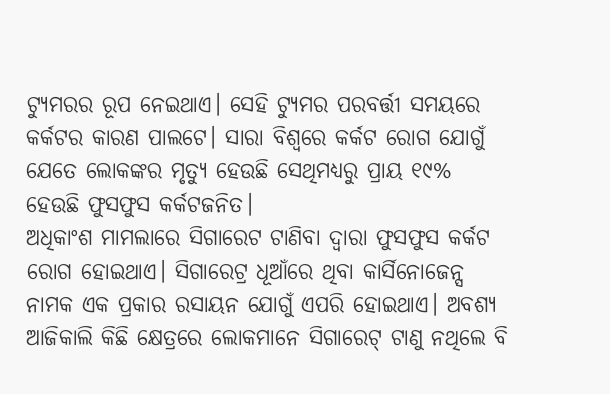ଟ୍ୟୁମରର ରୂପ ନେଇଥାଏ। ସେହି ଟ୍ୟୁମର ପରବର୍ତ୍ତୀ ସମୟରେ କର୍କଟର କାରଣ ପାଲଟେ। ସାରା ବିଶ୍ୱରେ କର୍କଟ ରୋଗ ଯୋଗୁଁ ଯେତେ ଲୋକଙ୍କର ମୃତ୍ୟୁ ହେଉଛି ସେଥିମଧ୍ୟରୁ ପ୍ରାୟ ୧୯% ହେଉଛି ଫୁସଫୁସ କର୍କଟଜନିତ।
ଅଧିକାଂଶ ମାମଲାରେ ସିଗାରେଟ ଟାଣିବା ଦ୍ୱାରା ଫୁସଫୁସ କର୍କଟ ରୋଗ ହୋଇଥାଏ। ସିଗାରେଟ୍ର ଧୂଆଁରେ ଥିବା କାର୍ସିନୋଜେନ୍ସ ନାମକ ଏକ ପ୍ରକାର ରସାୟନ ଯୋଗୁଁ ଏପରି ହୋଇଥାଏ। ଅବଶ୍ୟ ଆଜିକାଲି କିଛି କ୍ଷେତ୍ରରେ ଲୋକମାନେ ସିଗାରେଟ୍ ଟାଣୁ ନଥିଲେ ବି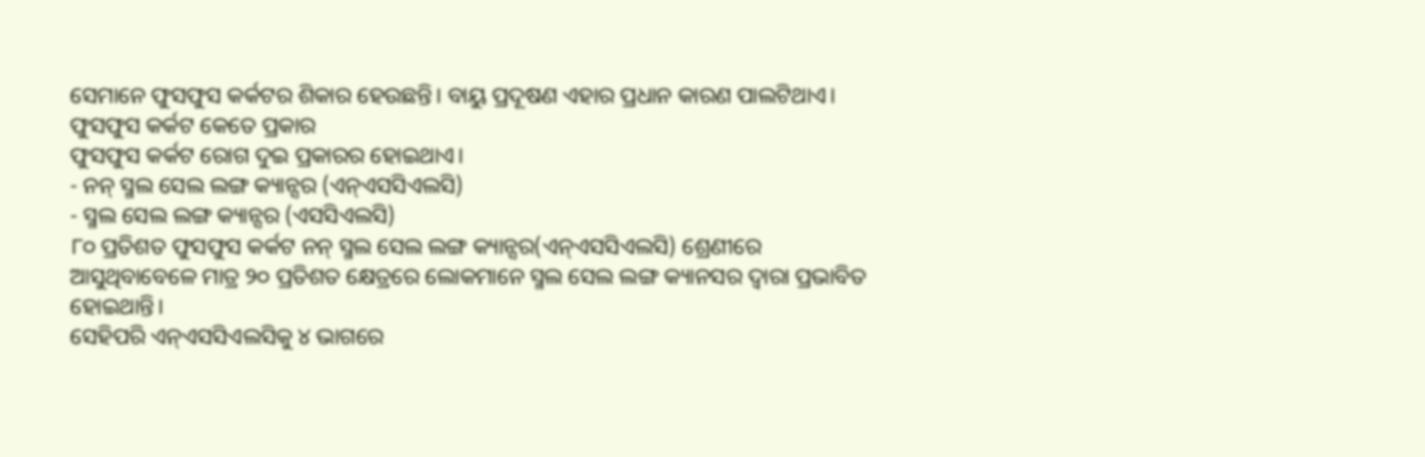ସେମାନେ ଫୁସଫୁସ କର୍କଟର ଶିକାର ହେଉଛନ୍ତି। ବାୟୁ ପ୍ରଦୂଷଣ ଏହାର ପ୍ରଧାନ କାରଣ ପାଲଟିଥାଏ।
ଫୁସଫୁସ କର୍କଟ କେତେ ପ୍ରକାର
ଫୁସଫୁସ କର୍କଟ ରୋଗ ଦୁଇ ପ୍ରକାରର ହୋଇଥାଏ।
- ନନ୍ ସ୍ମଲ ସେଲ ଲଙ୍ଗ କ୍ୟାନ୍ସର (ଏନ୍ଏସସିଏଲସି)
- ସ୍ମଲ ସେଲ ଲଙ୍ଗ କ୍ୟାନ୍ସର (ଏସସିଏଲସି)
୮୦ ପ୍ରତିଶତ ଫୁସଫୁସ କର୍କଟ ନନ୍ ସ୍ମଲ ସେଲ ଲଙ୍ଗ କ୍ୟାନ୍ସର(ଏନ୍ଏସସିଏଲସି) ଶ୍ରେଣୀରେ ଆସୁଥିବାବେଳେ ମାତ୍ର ୨୦ ପ୍ରତିଶତ କ୍ଷେତ୍ରରେ ଲୋକମାନେ ସ୍ମଲ ସେଲ ଲଙ୍ଗ କ୍ୟାନସର ଦ୍ୱାରା ପ୍ରଭାବିତ ହୋଇଥାନ୍ତି।
ସେହିପରି ଏନ୍ଏସସିଏଲସିକୁ ୪ ଭାଗରେ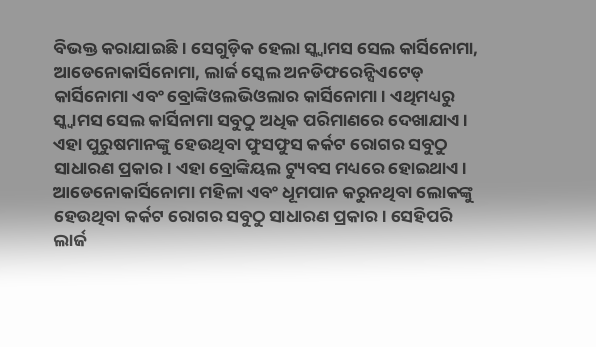ବିଭକ୍ତ କରାଯାଇଛି। ସେଗୁଡ଼ିକ ହେଲା ସ୍କ୍ୱାମସ ସେଲ କାର୍ସିନୋମା, ଆଡେନୋକାର୍ସିନୋମା, ଲାର୍ଜ ସ୍କେଲ ଅନଡିଫରେନ୍ସିଏଟେଡ୍ କାର୍ସିନୋମା ଏବଂ ବ୍ରୋଙ୍କିଓଲଭିଓଲାର କାର୍ସିନୋମା। ଏଥିମଧ୍ୟରୁ ସ୍କ୍ୱାମସ ସେଲ କାର୍ସିନାମା ସବୁଠୁ ଅଧିକ ପରିମାଣରେ ଦେଖାଯାଏ।
ଏହା ପୁରୁଷମାନଙ୍କୁ ହେଉଥିବା ଫୁସଫୁସ କର୍କଟ ରୋଗର ସବୁଠୁ ସାଧାରଣ ପ୍ରକାର। ଏହା ବ୍ରୋଙ୍କିୟଲ ଟ୍ୟୁବସ ମଧ୍ୟରେ ହୋଇଥାଏ। ଆଡେନୋକାର୍ସିନୋମା ମହିଳା ଏବଂ ଧୂମପାନ କରୁନଥିବା ଲୋକଙ୍କୁ ହେଉଥିବା କର୍କଟ ରୋଗର ସବୁଠୁ ସାଧାରଣ ପ୍ରକାର। ସେହିପରି ଲାର୍ଜ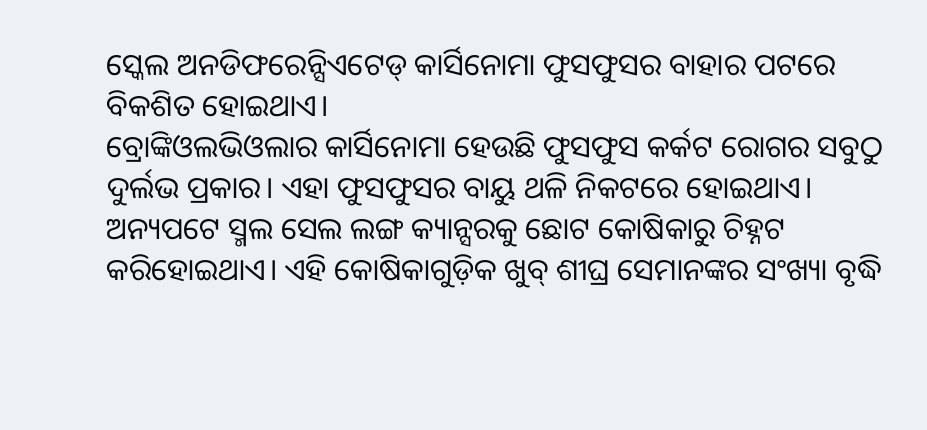ସ୍କେଲ ଅନଡିଫରେନ୍ସିଏଟେଡ୍ କାର୍ସିନୋମା ଫୁସଫୁସର ବାହାର ପଟରେ ବିକଶିତ ହୋଇଥାଏ।
ବ୍ରୋଙ୍କିଓଲଭିଓଲାର କାର୍ସିନୋମା ହେଉଛି ଫୁସଫୁସ କର୍କଟ ରୋଗର ସବୁଠୁ ଦୁର୍ଲଭ ପ୍ରକାର। ଏହା ଫୁସଫୁସର ବାୟୁ ଥଳି ନିକଟରେ ହୋଇଥାଏ। ଅନ୍ୟପଟେ ସ୍ମଲ ସେଲ ଲଙ୍ଗ କ୍ୟାନ୍ସରକୁ ଛୋଟ କୋଷିକାରୁ ଚିହ୍ନଟ କରିହୋଇଥାଏ। ଏହି କୋଷିକାଗୁଡ଼ିକ ଖୁବ୍ ଶୀଘ୍ର ସେମାନଙ୍କର ସଂଖ୍ୟା ବୃଦ୍ଧି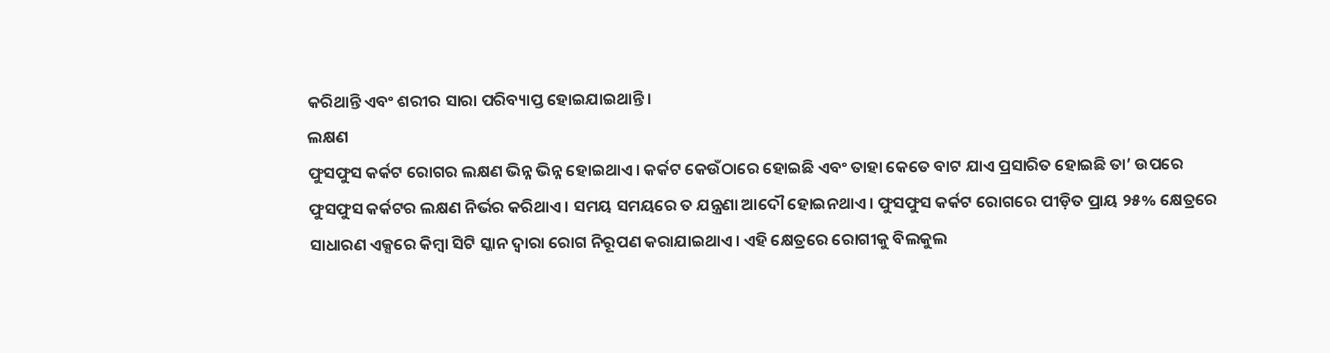କରିଥାନ୍ତି ଏବଂ ଶରୀର ସାରା ପରିବ୍ୟାପ୍ତ ହୋଇଯାଇଥାନ୍ତି।
ଲକ୍ଷଣ
ଫୁସଫୁସ କର୍କଟ ରୋଗର ଲକ୍ଷଣ ଭିନ୍ନ ଭିନ୍ନ ହୋଇଥାଏ। କର୍କଟ କେଉଁଠାରେ ହୋଇଛି ଏବଂ ତାହା କେତେ ବାଟ ଯାଏ ପ୍ରସାରିତ ହୋଇଛି ତା’ ଉପରେ ଫୁସଫୁସ କର୍କଟର ଲକ୍ଷଣ ନିର୍ଭର କରିଥାଏ। ସମୟ ସମୟରେ ତ ଯନ୍ତ୍ରଣା ଆଦୌ ହୋଇନଥାଏ। ଫୁସଫୁସ କର୍କଟ ରୋଗରେ ପୀଡ଼ିତ ପ୍ରାୟ ୨୫% କ୍ଷେତ୍ରରେ ସାଧାରଣ ଏକ୍ସରେ କିମ୍ବା ସିଟି ସ୍କାନ ଦ୍ୱାରା ରୋଗ ନିରୂପଣ କରାଯାଇଥାଏ। ଏହି କ୍ଷେତ୍ରରେ ରୋଗୀକୁ ବିଲକୁଲ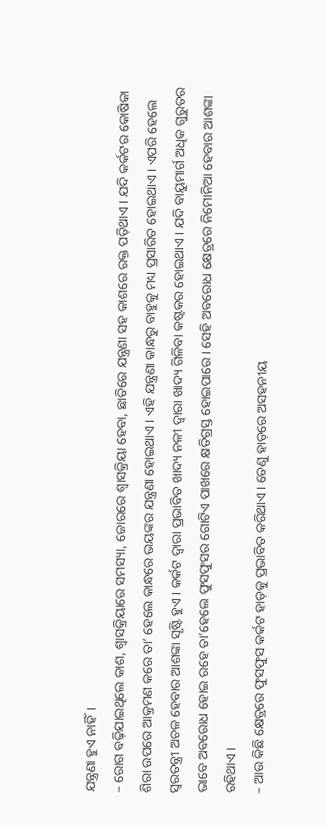ଯନ୍ତ୍ରଣା ହୁଏ ନାହିଁ।
– ରୋଗ ବଢ଼ିଯାଇଥିଲେ କାଶ, ଶ୍ୱାସକ୍ରିୟାରେ ସମସ୍ୟା, ଜୋରରେ ଶ୍ୱାସକ୍ରିୟା ହେବା, ଛାତିରେ ଯନ୍ତ୍ରଣା ସହ କାଶରେ ରକ୍ତ ପଡ଼ିଥାଏ। ଯଦି କର୍କଟର କୋଷିକା ଶିରା ଉପରେ ଆକ୍ରମଣ କରେ ତା’ ହେଲେ କାନ୍ଧରେ ଭୟଙ୍କର ଯନ୍ତ୍ରଣା ହୋଇଥାଏ। ଏହି ଯନ୍ତ୍ରଣା କାନ୍ଧରୁ ବାହୁକୁ ମଧ୍ୟ ପ୍ରସାରିତ ହୋଇଥାଏ। ଏପରି ହେଲେ ସ୍ୱରତନ୍ତ୍ରୀ ଅଚଳ ହେବାର ଆଶଙ୍କା ସୃଷ୍ଟି ହୁଏ। କର୍କଟ ଦ୍ୱାରା ପ୍ରଭାବିତ ଖାଦ୍ୟ ନଳୀ ଦ୍ୱାରା ଖାଦ୍ୟ ଗିଳିବା କଷ୍ଟକର ହୋଇଥାଏ। ଯଦି ବାୟୁମାର୍ଗ ଅଧିକ ଗୁରୁତର ଭାବେ ଅବରୋଧ ହୋଇ ରହେ ତା’ହେଲେ ଫୁସଫୁସର ଗୋଟିଏ ପାଖରେ କ୍ଷତିଗ୍ରସ୍ତ ହୋଇପାରେ। ସେହି ଅବରୋଧ କ୍ଷେତ୍ରରେ ନିମୋନିଆ ହେବାର ଆଶଙ୍କା ରହିଥାଏ।
– ଆଉ କିଛି କ୍ଷେତ୍ରରେ ଫୁସଫୁସ କର୍କଟ ହାଡ଼କୁ ପ୍ରଭାବିତ କରିଥାଏ। ତେଣୁ ହାଡ଼ରେ ଅସହନୀୟ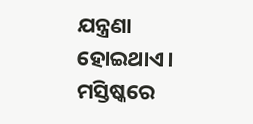ଯନ୍ତ୍ରଣା ହୋଇଥାଏ। ମସ୍ତିଷ୍କରେ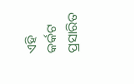ଏହି କର୍କଟ ପ୍ରସାରିତ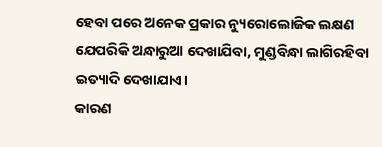ହେବା ପରେ ଅନେକ ପ୍ରକାର ନ୍ୟୁରୋଲୋଜିକ ଲକ୍ଷଣ ଯେପରିକି ଅନ୍ଧାରୁଆ ଦେଖାଯିବା, ମୁଣ୍ଡବିନ୍ଧା ଲାଗିରହିବା ଇତ୍ୟାଦି ଦେଖାଯାଏ।
କାରଣ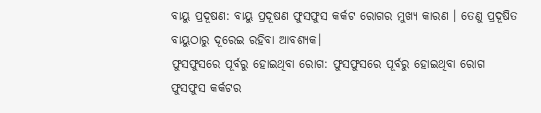ବାୟୁ ପ୍ରଦୂଷଣ: ବାୟୁ ପ୍ରଦୂଷଣ ଫୁସଫୁସ କର୍କଟ ରୋଗର ମୁଖ୍ୟ କାରଣ । ତେଣୁ ପ୍ରଦୂଷିତ ବାୟୁଠାରୁ ଦୂରେଇ ରହିବା ଆବଶ୍ୟକ।
ଫୁସଫୁସରେ ପୂର୍ବରୁ ହୋଇଥିବା ରୋଗ: ଫୁସଫୁସରେ ପୂର୍ବରୁ ହୋଇଥିବା ରୋଗ ଫୁସଫୁସ କର୍କଟର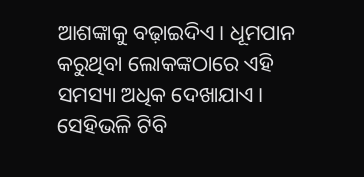ଆଶଙ୍କାକୁ ବଢ଼ାଇଦିଏ। ଧୂମପାନ କରୁଥିବା ଲୋକଙ୍କଠାରେ ଏହି ସମସ୍ୟା ଅଧିକ ଦେଖାଯାଏ। ସେହିଭଳି ଟିବି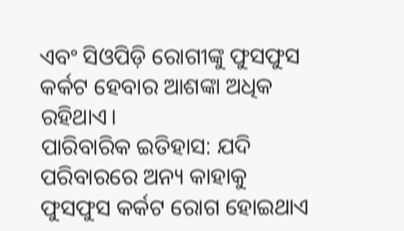ଏବଂ ସିଓପିଡ଼ି ରୋଗୀଙ୍କୁ ଫୁସଫୁସ କର୍କଟ ହେବାର ଆଶଙ୍କା ଅଧିକ ରହିଥାଏ।
ପାରିବାରିକ ଇତିହାସ: ଯଦି ପରିବାରରେ ଅନ୍ୟ କାହାକୁ ଫୁସଫୁସ କର୍କଟ ରୋଗ ହୋଇଥାଏ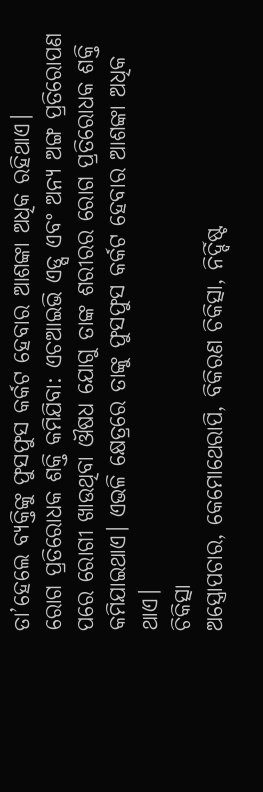ତା’ହେଲେ ବ୍ୟକ୍ତିଙ୍କୁ ଫୁସଫୁସ କର୍କଟ ହେବାର ଆଶଙ୍କା ଅଧିକ ରହିଥାଏ।
ରୋଗ ପ୍ରତିରୋଧକ ଶକ୍ତି କମିଯିବା: ଏଚଆଇଭି ଏଡ୍ସ ଏବଂ ଅନ୍ୟ ଅଙ୍ଗ ପ୍ରତିରୋପଣ ପରେ ରୋଗୀ ଖାଉଥିବା ଔଷଧ ଯୋଗୁ ତାଙ୍କ ଶରୀରର ରୋଗ ପ୍ରତିରୋଧକ ଶକ୍ତି କମିଯାଇଥାଏ। ଏଭଳି କ୍ଷେତ୍ରରେ ତାଙ୍କୁ ଫୁସଫୁସ କର୍କଟ ହେବାର ଆଶଙ୍କା ଅଧିକ ଥାଏ।
ଚିକିତ୍ସା
ଅସ୍ତ୍ରୋପଚାର, କେମୋଥେରାପି, ବିକିରଣ ଚିକିତ୍ସା, ନିର୍ଦ୍ଦିଷ୍ଟ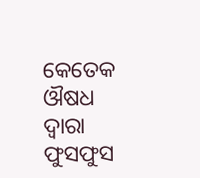କେତେକ ଔଷଧ ଦ୍ୱାରା ଫୁସଫୁସ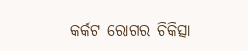କର୍କଟ ରୋଗର ଚିକିତ୍ସା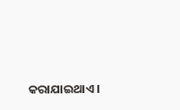କରାଯାଇଥାଏ।